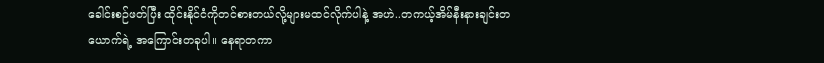ခေါင်းစဉ်ဖတ်ပြီး ထိုင်းနိုင်ငံကိုတင်စားတယ်လို့များမထင်လိုက်ပါနဲ့ အဟဲ..တကယ့်အိမ်နီးနားချင်းတ
ယောက်ရဲ့ အကြောင်းတခုပါ။ နေရာတကာ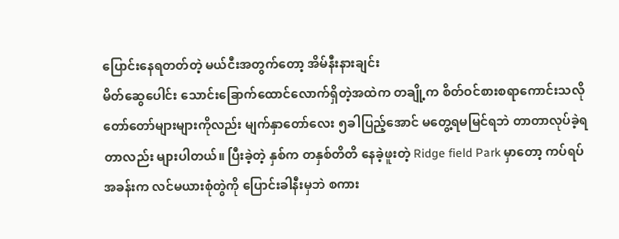ပြောင်းနေရတတ်တဲ့ မယ်ငီးအတွက်တော့ အိမ်နီးနားချင်း
မိတ်ဆွေပေါင်း သောင်းခြောက်ထောင်လောက်ရှိတဲ့အထဲက တချို့က စိတ်ဝင်စားစရာကောင်းသလို
တော်တော်များများကိုလည်း မျက်နှာတော်လေး ၅ခါပြည့်အောင် မတွေ့ရမမြင်ရဘဲ တာတာလုပ်ခဲ့ရ
တာလည်း များပါတယ်။ ပြီးခဲ့တဲ့ နှစ်က တနှစ်တိတိ နေခဲ့ဖူးတဲ့ Ridge field Park မှာတော့ ကပ်ရပ်
အခန်းက လင်မယားစုံတွဲကို ပြောင်းခါနီးမှဘဲ စကား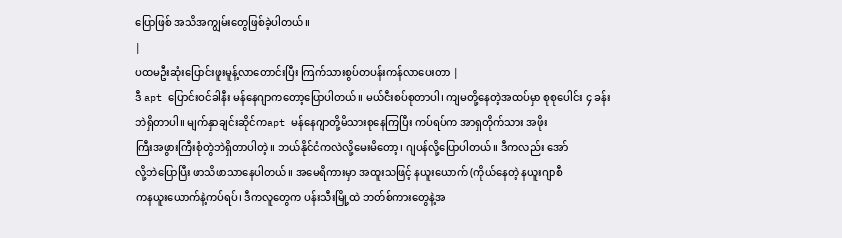ပြောဖြစ် အသိအကျွမ်းတွေဖြစ်ခဲ့ပါတယ်။
|
ပထမဦးဆုံးပြောင်းဖူးမူန့်လာတောင်းပြီး ကြက်သားစွပ်တပန်းကန်လာပေးတာ |
ဒီ apt ပြောင်းဝင်ခါနီး မန်နေဂျာကတော့ပြောပါတယ်။ မယ်ငီးစပ်စုတာပါ၊ ကျမတို့နေတဲ့အထပ်မှာ စုစုပေါင်း ၄ ခန်းဘဲရှိတာပါ။ မျက်နှာချင်းဆိုင်ကapt မန်နေဂျာတို့မိသားစုနေကြပြီး ကပ်ရပ်က အာရှတိုက်သား အဖိုး
ကြီးအဖွားကြီးစုံတွဲဘဲရှိတာပါတဲ့။ ဘယ်နိုင်ငံကလဲလို့မေးမိတော့၊ ဂျပန်လို့ပြောပါတယ်။ ဒီကလည်း အော်
လို့ဘဲပြောပြီး ဖာသိဖာသာနေပါတယ်။ အမေရိကားမှာ အထူးသဖြင့် နယူးယောက် (ကိုယ်နေတဲ့ နယူးဂျာစီ
ကနယူးယောက်နဲ့ကပ်ရပ်၊ ဒီကလူတွေက ပန်းသီးမြို့ထဲ ဘတ်စ်ကားတွေနဲ့အ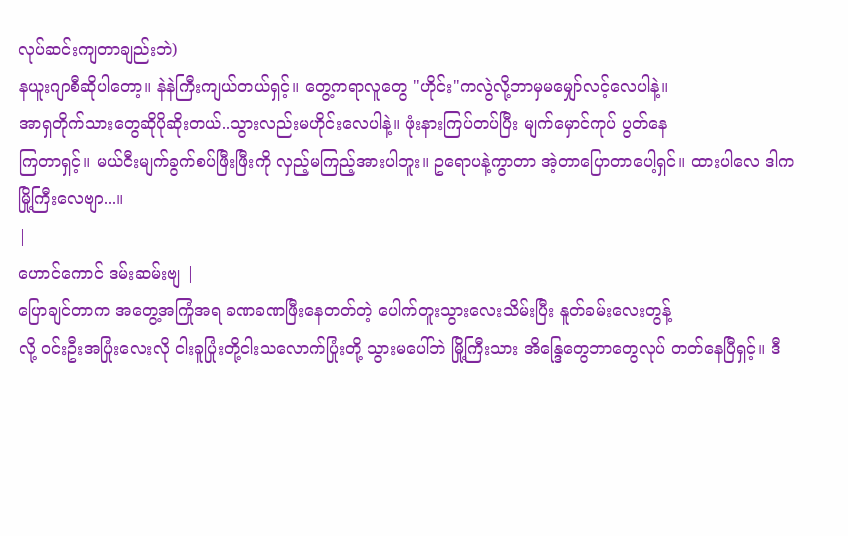လုပ်ဆင်းကျတာချည်းဘဲ)
နယူးဂျာစီဆိုပါတော့။ နဲနဲကြီးကျယ်တယ်ရှင့်။ တွေ့ကရာလူတွေ "ဟိုင်း"ကလွဲလို့ဘာမှမမျှော်လင့်လေပါနဲ့။
အာရှတိုက်သားတွေဆိုပိုဆိုးတယ်..သွားလည်းမဟိုင်းလေပါနဲ့။ ဖုံးနားကြပ်တပ်ပြီး မျက်မှောင်ကုပ် ပွတ်နေ
ကြတာရှင့်။ မယ်ငီးမျက်ခွက်စပ်ဖြီးဖြီးကို လှည့်မကြည့်အားပါဘူး။ ဥရောပနဲ့ကွာတာ အဲ့တာပြောတာပေါ့ရှင်။ ထားပါလေ ဒါကမြို့ကြီးလေဗျာ...။
|
ဟောင်ကောင် ဒမ်းဆမ်းဗျ |
ပြောချင်တာက အတွေ့အကြုံအရ ခဏခဏဖြီးနေတတ်တဲ့ ပေါက်တူးသွားလေးသိမ်းပြီး နူတ်ခမ်းလေးတွန့်
လို့ ဝင်းဦးအပြုံးလေးလို ငါးခူပြုံးတို့ငါးသလောက်ပြုံးတို့ သွားမပေါ်ဘဲ မြို့ကြီးသား အိန္ဒြေတွေဘာတွေလုပ် တတ်နေပြီရှင့်။ ဒီ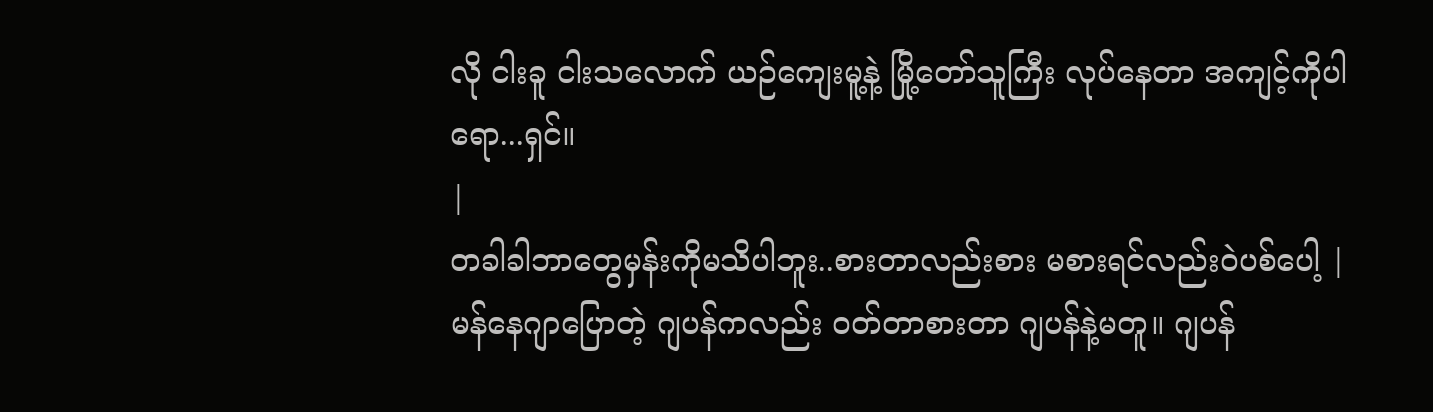လို ငါးခူ ငါးသလောက် ယဉ်ကျေးမူ့နဲ့ မြို့တော်သူကြီး လုပ်နေတာ အကျင့်ကိုပါရော...ရှင်။
|
တခါခါဘာတွေမှန်းကိုမသိပါဘူး..စားတာလည်းစား မစားရင်လည်းဝဲပစ်ပေါ့ |
မန်နေဂျာပြောတဲ့ ဂျပန်ကလည်း ဝတ်တာစားတာ ဂျပန်နဲ့မတူ။ ဂျပန်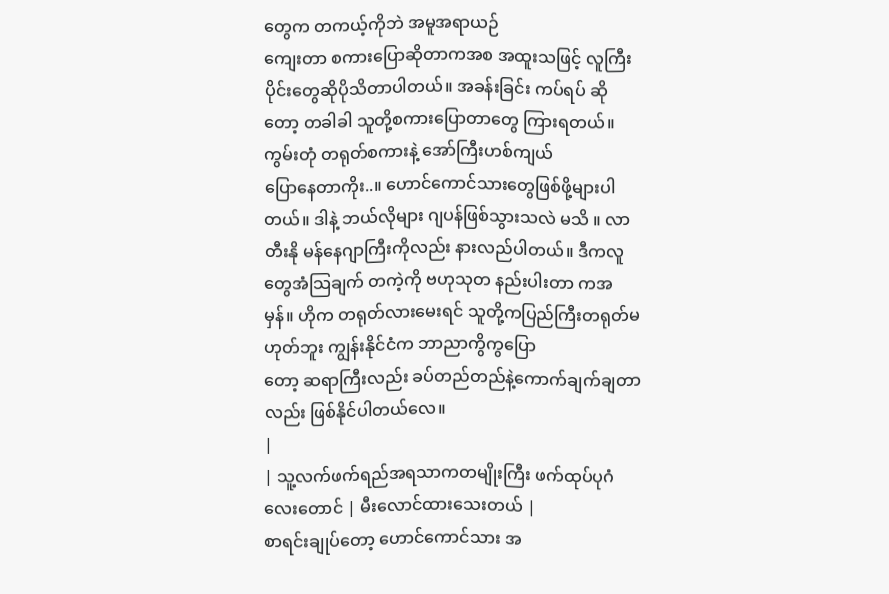တွေက တကယ့်ကိုဘဲ အမူအရာယဉ်
ကျေးတာ စကားပြောဆိုတာကအစ အထူးသဖြင့် လူကြီးပိုင်းတွေဆိုပိုသိတာပါတယ်။ အခန်းခြင်း ကပ်ရပ် ဆိုတော့ တခါခါ သူတို့စကားပြောတာတွေ ကြားရတယ်။ ကွမ်းတုံ တရုတ်စကားနဲ့ အော်ကြီးဟစ်ကျယ်
ပြောနေတာကိုး..။ ဟောင်ကောင်သားတွေဖြစ်ဖို့များပါတယ်။ ဒါနဲ့ ဘယ်လိုများ ဂျပန်ဖြစ်သွားသလဲ မသိ ။ လာတီးနို မန်နေဂျာကြီးကိုလည်း နားလည်ပါတယ်။ ဒီကလူတွေအံသြချက် တကဲ့ကို ဗဟုသုတ နည်းပါးတာ ကအမှန်။ ဟိုက တရုတ်လားမေးရင် သူတို့ကပြည်ကြီးတရုတ်မဟုတ်ဘူး ကျွန်းနိုင်ငံက ဘာညာကွိကွပြော
တော့ ဆရာကြီးလည်း ခပ်တည်တည်နဲ့ကောက်ချက်ချတာလည်း ဖြစ်နိုင်ပါတယ်လေ။
|
| သူ့လက်ဖက်ရည်အရသာကတမျိုးကြီး ဖက်ထုပ်ပုဂံလေးတောင် | မီးလောင်ထားသေးတယ် |
စာရင်းချုပ်တော့ ဟောင်ကောင်သား အ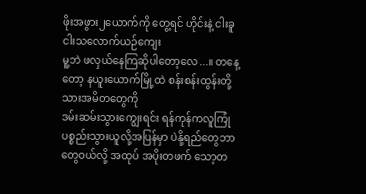ဖိုးအဖွား၂ယောက်ကို တွေ့ရင် ဟိုင်းနဲ့ ငါးခူ ငါးသလောက်ယဉ်ကျေး
မူ့ဘဲ ဖလှယ်နေကြဆိုပါတော့လေ...။ တနေ့တော့ နယူးယောက်မြို့ထဲ စန်းစန်းထွန်းတို့ သားအမိတတွေကို
ဒမ်းဆမ်းသွားကျွေးရင်း ရန်ကုန်ကလူကြုံပစ္စည်းသွားယူလို့အပြန်မှာ ပဲနို့ရည်တွေဘာတွေဝယ်လို့ အထုပ် အပိုးတဖက် သော့တ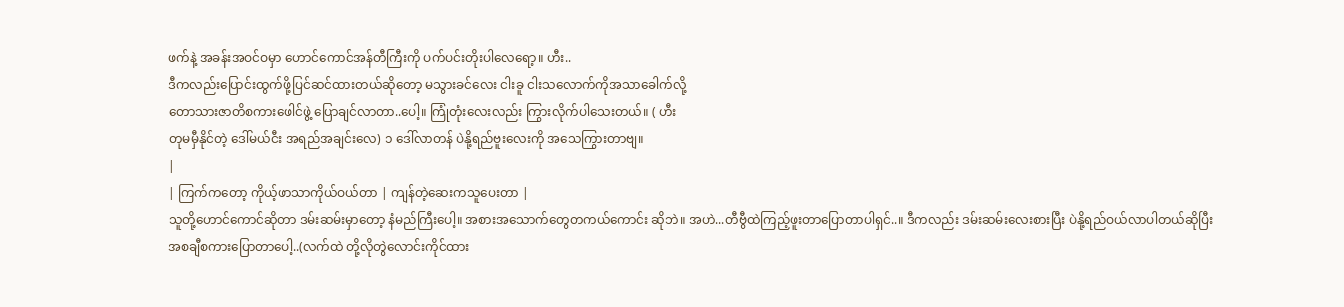ဖက်နဲ့ အခန်းအဝင်ဝမှာ ဟောင်ကောင်အန်တီကြီးကို ပက်ပင်းတိုးပါလေရော့။ ဟီး..
ဒီကလည်းပြောင်းထွက်ဖို့ပြင်ဆင်ထားတယ်ဆိုတော့ မသွားခင်လေး ငါးခူ ငါးသလောက်ကိုအသာခေါက်လို့
တောသားဇာတိစကားဖေါင်ဖွဲ့ ပြောချင်လာတာ..ပေါ့။ ကြုံတုံးလေးလည်း ကြွားလိုက်ပါသေးတယ်။ ( ဟီး
တုမမှီနိုင်တဲ့ ဒေါ်မယ်ငီး အရည်အချင်းလေ) ၁ ဒေါ်လာတန် ပဲနို့ရည်ဗူးလေးကို အသေကြွားတာဗျ။
|
| ကြက်ကတော့ ကိုယ့်ဖာသာကိုယ်ဝယ်တာ | ကျန်တဲ့ဆေးကသူပေးတာ |
သူတို့ဟောင်ကောင်ဆိုတာ ဒမ်းဆမ်းမှာတော့ နံမည်ကြီးပေါ့။ အစားအသောက်တွေတကယ်ကောင်း ဆိုဘဲ။ အဟဲ...တီဗွီထဲကြည့်ဖူးတာပြောတာပါရှင်..။ ဒီကလည်း ဒမ်းဆမ်းလေးစားပြီး ပဲနို့ရည်ဝယ်လာပါတယ်ဆိုပြီး
အစချီစကားပြောတာပေါ့..(လက်ထဲ တို့လိုတွဲလောင်းကိုင်ထား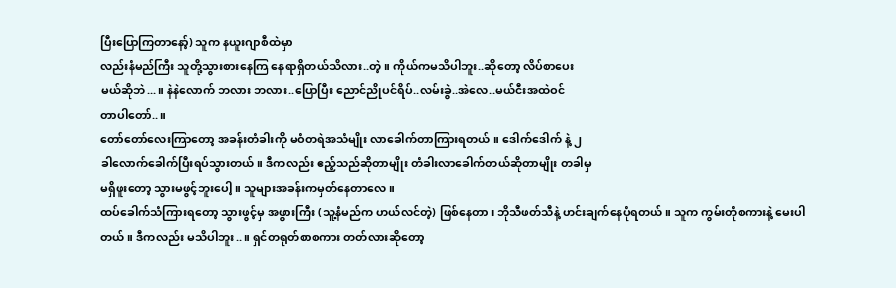ပြီးပြောကြတာနော့်) သူက နယူးဂျာစီထဲမှာ
လည်းနံမည်ကြီး သူတို့သွားစားနေကြ နေရာရှိတယ်သိလား..တဲ့။ ကိုယ်ကမသိပါဘူး..ဆိုတော့ လိပ်စာပေး
မယ်ဆိုဘဲ...။ နဲနဲလောက် ဘလား ဘလား..ပြောပြီး ညောင်ညိုပင်ရိပ်..လမ်းခွဲ..အဲလေ..မယ်ငီးအထဲဝင်
တာပါတော်..။
တော်တော်လေးကြာတော့ အခန်းတံခါးကို မဝံတရဲအသံမျိုး လာခေါက်တာကြားရတယ်။ ဒေါက်ဒေါက် နဲ့ ၂
ခါလောက်ခေါက်ပြီးရပ်သွားတယ်။ ဒီကလည်း ဧည့်သည်ဆိုတာမျိုး တံခါးလာခေါက်တယ်ဆိုတာမျိုး တခါမှ
မရှိဖူးတော့ သွားမဖွင့်ဘူးပေါ့။ သူများအခန်းကမှတ်နေတာလေ။
ထပ်ခေါက်သံကြားရတော့ သွားဖွင့်မှ အဖွားကြီး (သူ့နံမည်က ဟယ်လင်တဲ့) ဖြစ်နေတာ၊ ဘိုသီဖတ်သီနဲ့ ဟင်းချက်နေပုံရတယ်။ သူက ကွမ်းတုံစကားနဲ့ မေးပါတယ်။ ဒီကလည်း မသိပါဘူး..။ ရှင်တရုတ်စာစကား တတ်လားဆိုတော့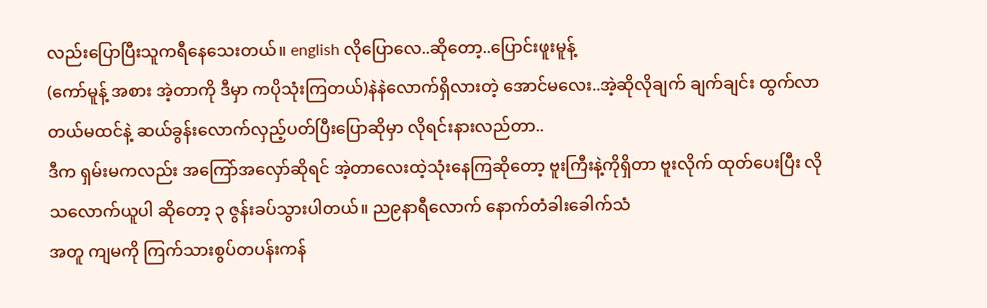လည်းပြောပြီးသူကရီနေသေးတယ်။ english လိုပြောလေ..ဆိုတော့..ပြောင်းဖူးမူန့်
(ကော်မူန့် အစား အဲ့တာကို ဒီမှာ ကပိုသုံးကြတယ်)နဲနဲလောက်ရှိလားတဲ့ အောင်မလေး..အဲ့ဆိုလိုချက် ချက်ချင်း ထွက်လာတယ်မထင်နဲ့ ဆယ်ခွန်းလောက်လှည့်ပတ်ပြီးပြောဆိုမှာ လိုရင်းနားလည်တာ..
ဒီက ရှမ်းမကလည်း အကြော်အလှော်ဆိုရင် အဲ့တာလေးထဲ့သုံးနေကြဆိုတော့ ဗူးကြီးနဲ့ကိုရှိတာ ဗူးလိုက် ထုတ်ပေးပြီး လိုသလောက်ယူပါ ဆိုတော့ ၃ ဇွန်းခပ်သွားပါတယ်။ ည၉နာရီလောက် နောက်တံခါးခေါက်သံ
အတူ ကျမကို ကြက်သားစွပ်တပန်းကန်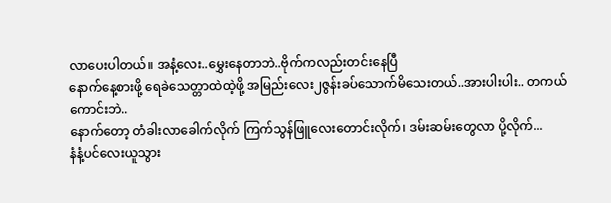လာပေးပါတယ်။ အနံ့လေး..မွှေးနေတာဘဲ..ဗိုက်ကလည်းတင်းနေပြီ
နောက်နေ့စားဖို့ ရေခဲသေတ္တာထဲထဲ့ဖို့ အမြည်းလေး၂ဇွန်းခပ်သောက်မိသေးတယ်..အားပါးပါး.. တကယ်
ကောင်းဘဲ..
နောက်တော့ တံခါးလာခေါက်လိုက် ကြက်သွန်ဖြူလေးတောင်းလိုက်၊ ဒမ်းဆမ်းတွေလာ ပို့လိုက်...
နံနံ့ပင်လေးယူသွား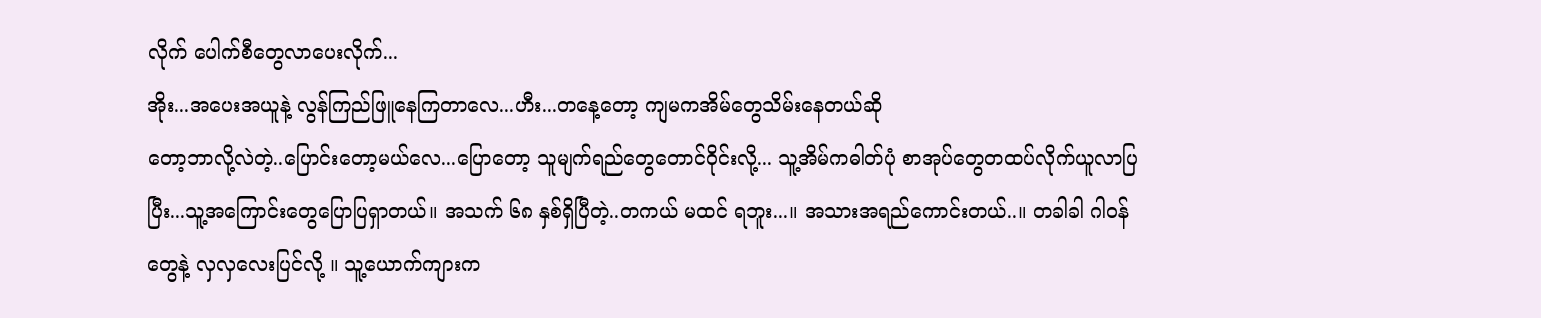လိုက် ပေါက်စီတွေလာပေးလိုက်...
အိုး...အပေးအယူနဲ့ လွန်ကြည်ဖြူနေကြတာလေ...ဟီး...တနေ့တော့ ကျမကအိမ်တွေသိမ်းနေတယ်ဆို
တော့ဘာလို့လဲတဲ့..ပြောင်းတော့မယ်လေ...ပြောတော့ သူမျက်ရည်တွေတောင်ဝိုင်းလို့... သူ့အိမ်ကဓါတ်ပုံ စာအုပ်တွေတထပ်လိုက်ယူလာပြပြီး...သူ့အကြောင်းတွေပြောပြရှာတယ်။ အသက် ၆၈ နှစ်ရှိပြီတဲ့..တကယ် မထင် ရဘူး...။ အသားအရည်ကောင်းတယ်..။ တခါခါ ဂါဝန်တွေနဲ့ လှလှလေးပြင်လို့ ။ သူ့ယောက်ကျားက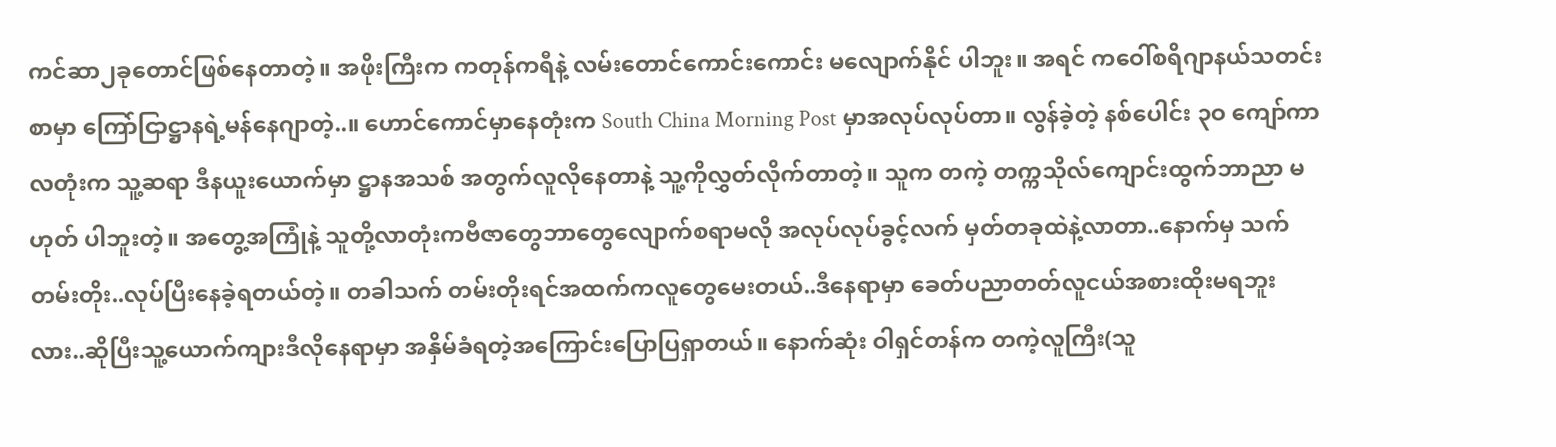ကင်ဆာ၂ခုတောင်ဖြစ်နေတာတဲ့။ အဖိုးကြီးက ကတုန်ကရီနဲ့ လမ်းတောင်ကောင်းကောင်း မလျောက်နိုင် ပါဘူး။ အရင် ကဝေါ်စရိဂျာနယ်သတင်းစာမှာ ကြော်ငြာဋ္ဌာနရဲ့မန်နေဂျာတဲ့..။ ဟောင်ကောင်မှာနေတုံးက South China Morning Post မှာအလုပ်လုပ်တာ။ လွန်ခဲ့တဲ့ နစ်ပေါင်း ၃ဝ ကျော်ကာလတုံးက သူ့ဆရာ ဒီနယူးယောက်မှာ ဋ္ဌာနအသစ် အတွက်လူလိုနေတာနဲ့ သူ့ကိုလွှတ်လိုက်တာတဲ့။ သူက တကဲ့ တက္ကသိုလ်ကျောင်းထွက်ဘာညာ မဟုတ် ပါဘူးတဲ့။ အတွေ့အကြုံနဲ့ သူတို့လာတုံးကဗီဇာတွေဘာတွေလျောက်စရာမလို အလုပ်လုပ်ခွင့်လက် မှတ်တခုထဲနဲ့လာတာ..နောက်မှ သက်တမ်းတိုး..လုပ်ပြီးနေခဲ့ရတယ်တဲ့။ တခါသက် တမ်းတိုးရင်အထက်ကလူတွေမေးတယ်..ဒီနေရာမှာ ခေတ်ပညာတတ်လူငယ်အစားထိုးမရဘူးလား..ဆိုပြီးသူ့ယောက်ကျားဒီလိုနေရာမှာ အနှိမ်ခံရတဲ့အကြောင်းပြောပြရှာတယ်။ နောက်ဆုံး ဝါရှင်တန်က တကဲ့လူကြီး(သူ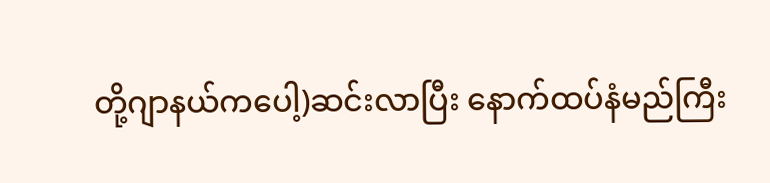တို့ဂျာနယ်ကပေါ့)ဆင်းလာပြီး နောက်ထပ်နံမည်ကြီး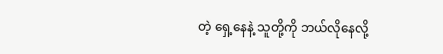တဲ့ ရှေ့နေနဲ့ သူတို့ကို ဘယ်လိုနေလို့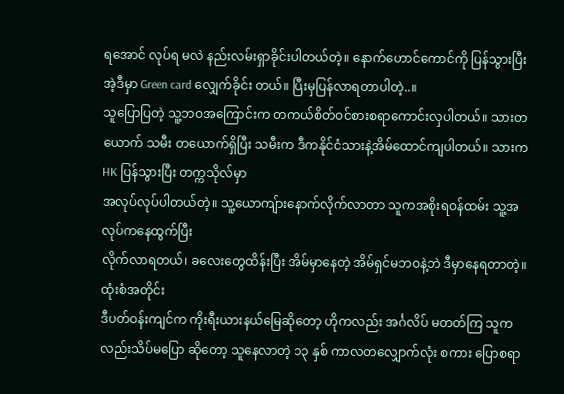ရအောင် လုပ်ရ မလဲ နည်းလမ်းရှာခိုင်းပါတယ်တဲ့။ နောက်ဟောင်ကောင်ကို ပြန်သွားပြီး အဲ့ဒီမှာ Green card လျှေက်ခိုင်း တယ်။ ပြီးမှပြန်လာရတာပါတဲ့..။
သူပြောပြတဲ့ သူ့ဘဝအကြောင်းက တကယ်စိတ်ဝင်စားစရာကောင်းလှပါတယ်။ သားတယောက် သမီး တယောက်ရှိပြီး သမီးက ဒီကနိုင်ငံသားနဲ့အိမ်ထောင်ကျပါတယ်။ သားက HK ပြန်သွားပြီး တက္ကသိုလ်မှာ
အလုပ်လုပ်ပါတယ်တဲ့။ သူ့ယောကျ်ားနောက်လိုက်လာတာ သူကအစိုးရဝန်ထမ်း သူ့အလုပ်ကနေထွက်ပြီး
လိုက်လာရတယ်၊ ခလေးတွေထိန်းပြီး အိမ်မှာနေတဲ့ အိမ်ရှင်မဘဝနဲ့ဘဲ ဒီမှာနေရတာတဲ့။ ထုံးစံအတိုင်း
ဒီပတ်ဝန်းကျင်က ကိုးရီးယားနယ်မြေဆိုတော့ ဟိုကလည်း အင်္ဂလိပ် မတတ်ကြ သူကလည်းသိပ်မပြော ဆိုတော့ သူနေလာတဲ့ ၁၃ နှစ် ကာလတလျှောက်လုံး စကား ပြောစရာ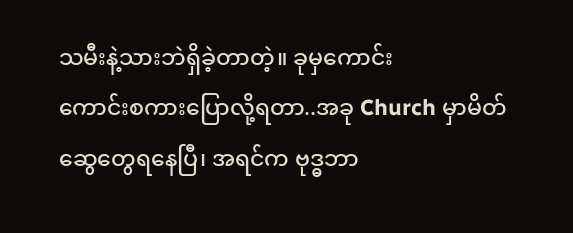သမီးနဲ့သားဘဲရှိခဲ့တာတဲ့။ ခုမှကောင်း
ကောင်းစကားပြောလို့ရတာ..အခု Church မှာမိတ်ဆွေတွေရနေပြီ၊ အရင်က ဗုဒ္ဓဘာ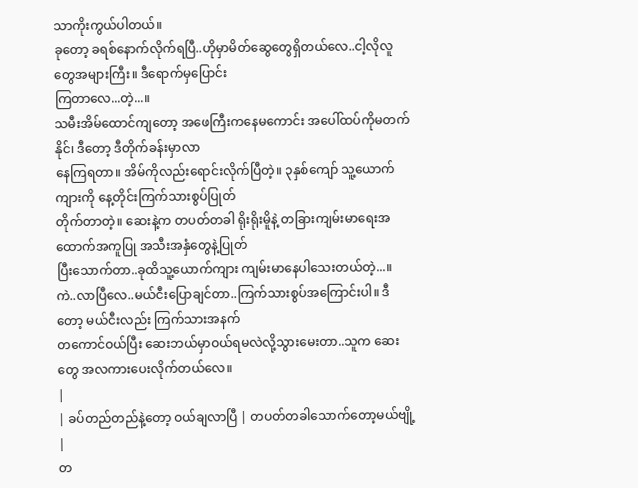သာကိုးကွယ်ပါတယ်။
ခုတော့ ခရစ်နောက်လိုက်ရပြီ..ဟိုမှာမိတ်ဆွေတွေရှိတယ်လေ..ငါ့လိုလူတွေအများကြီး။ ဒီရောက်မှပြောင်း
ကြတာလေ...တဲ့...။
သမီးအိမ်ထောင်ကျတော့ အဖေကြီးကနေမကောင်း အပေါ်ထပ်ကိုမတက်နိုင်၊ ဒီတော့ ဒီတိုက်ခန်းမှာလာ
နေကြရတာ။ အိမ်ကိုလည်းရောင်းလိုက်ပြီတဲ့။ ၃နှစ်ကျော် သူ့ယောက်ကျားကို နေ့တိုင်းကြက်သားစွပ်ပြုတ်
တိုက်တာတဲ့။ ဆေးနဲ့က တပတ်တခါ ရိုးရိုးမိူနဲ့ တခြားကျမ်းမာရေးအထောက်အကူပြု အသီးအနှံတွေနဲ့ပြုတ်
ပြီးသောက်တာ..ခုထိသူ့ယောက်ကျား ကျမ်းမာနေပါသေးတယ်တဲ့...။
ကဲ..လာပြီလေ..မယ်ငီးပြောချင်တာ..ကြက်သားစွပ်အကြောင်းပါ။ ဒီတော့ မယ်ငီးလည်း ကြက်သားအနက်
တကောင်ဝယ်ပြီး ဆေးဘယ်မှာဝယ်ရမလဲလို့သွားမေးတာ..သူက ဆေးတွေ အလကားပေးလိုက်တယ်လေ။
|
| ခပ်တည်တည်နဲ့တော့ ဝယ်ချလာပြီ | တပတ်တခါသောက်တော့မယ်ဗျို့ |
တ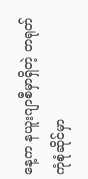နေ့က နယူးဂျာစီမှာရှိတဲ့ တရုတ်ကုံစုံဆိုင်မှာ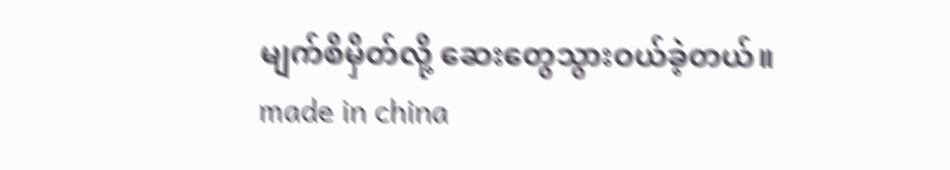မျက်စိမှိတ်လို့ ဆေးတွေသွားဝယ်ခဲ့တယ်။ made in china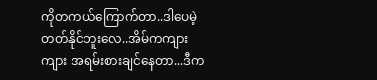ကိုတကယ်ကြောက်တာ..ဒါပေမဲ့ တတ်နိုင်ဘူးလေ..အိမ်ကကျားကျား အရမ်းစားချင်နေတာ...ဒီက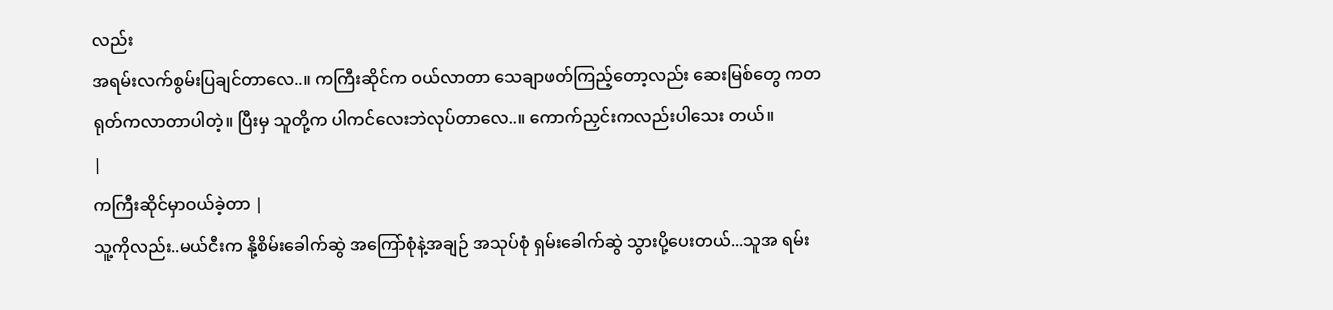လည်း
အရမ်းလက်စွမ်းပြချင်တာလေ..။ ကကြီးဆိုင်က ဝယ်လာတာ သေချာဖတ်ကြည့်တော့လည်း ဆေးမြစ်တွေ ကတရုတ်ကလာတာပါတဲ့။ ပြီးမှ သူတို့က ပါကင်လေးဘဲလုပ်တာလေ..။ ကောက်ညှင်းကလည်းပါသေး တယ်။
|
ကကြီးဆိုင်မှာဝယ်ခဲ့တာ |
သူ့ကိုလည်း..မယ်ငီးက နို့စိမ်းခေါက်ဆွဲ အကြော်စုံနဲ့အချဉ် အသုပ်စုံ ရှမ်းခေါက်ဆွဲ သွားပို့ပေးတယ်...သူအ ရမ်း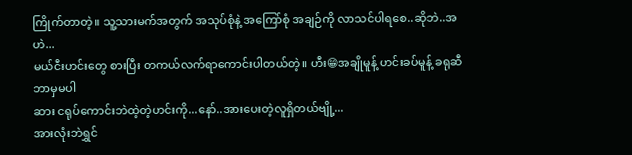ကြိုက်တာတဲ့။ သူ့သားမက်အတွက် အသုပ်စုံနဲ့ အကြော်စုံ အချဉ်ကို လာသင်ပါရစေ..ဆိုဘဲ..အဟဲ...
မယ်ငီးဟင်းတွေ စားပြီး တကယ်လက်ရာကောင်းပါတယ်တဲ့။ ဟီး😁အချိုမူန့် ဟင်းခပ်မူန့် ခရုဆီ ဘာမှမပါ
ဆား ငရုပ်ကောင်းဘဲထဲ့တဲ့ဟင်းကို...နော်..အားပေးတဲ့လူရှိတယ်ဗျို့...
အားလုံးဘဲရွှင်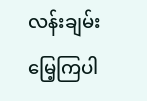လန်းချမ်းမြေ့ကြပါ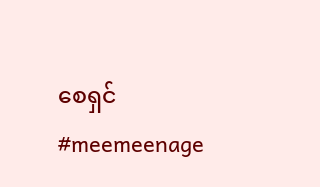စေရှင်
#meemeenage